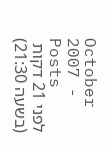October 2007 - Posts
לפני 21 דקות (בשעה 21:30)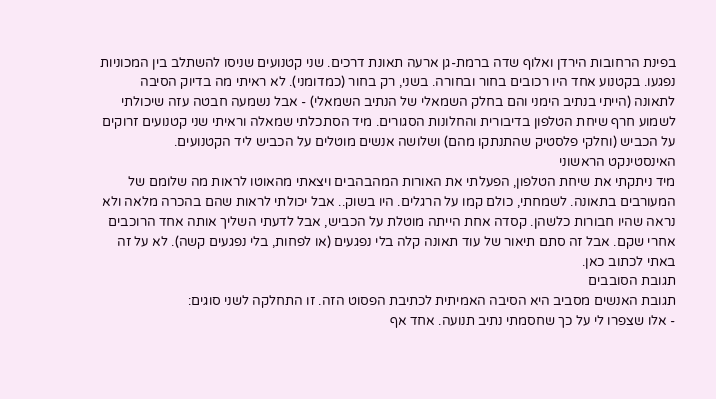בפינת הרחובות הירדן ואלוף שדה ברמת-גן ארעה תאונת דרכים. שני קטנועים שניסו להשתלב בין המכוניות נפגעו. בקטנוע אחד היו רכובים בחור ובחורה. בשני, רק בחור (כמדומני). לא ראיתי מה בדיוק הסיבה לתאונה (הייתי בנתיב הימני והם בחלק השמאלי של הנתיב השמאלי) - אבל נשמעה חבטה עזה שיכולתי לשמוע חרף שיחת הטלפון בדיבורית והחלונות הסגורים. מיד הסתכלתי שמאלה וראיתי שני קטנועים זרוקים על הכביש (וחלקי פלסטיק שהתנתקו מהם) ושלושה אנשים מוטלים על הכביש ליד הקטנועים.
האינסטינקט הראשוני
מיד ניתקתי את שיחת הטלפון, הפעלתי את האורות המהבהבים ויצאתי מהאוטו לראות מה שלומם של המעורבים בתאונה. לשמחתי, כולם קמו על הרגלים. היו בשוק.. אבל יכולתי לראות שהם בהכרה מלאה ולא נראה שהיו חבורות כלשהן. קסדה אחת הייתה מוטלת על הכביש, אבל לדעתי השליך אותה אחד הרוכבים אחרי שקם. אבל זה סתם תיאור של עוד תאונה קלה בלי נפגעים (או לפחות, בלי נפגעים קשה). לא על זה באתי לכתוב כאן.
תגובת הסובבים
תגובת האנשים מסביב היא הסיבה האמיתית לכתיבת הפסוט הזה. זו התחלקה לשני סוגים:
- אלו שצפרו לי על כך שחסמתי נתיב תנועה. אחד אף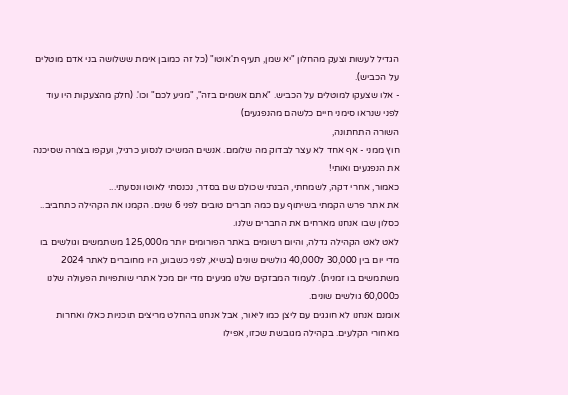הגדיל לעשות וצעק מהחלון "יא שמן, תעיף ת'אוטו" (כל זה כמובן אימת ששלושה בני אדם מוטלים על הכביש).
- אלו שצעקו למוטלים על הכביש. "אתם אשמים בזה", "מגיע לכם" וכו'. (חלק מהצעקות היו עוד לפני שנראו סימני חיים כלשהם מהנפגעים)
השורה התחתונה,
חוץ ממני - אף אחד לא עצר לבדוק מה שלומם. אנשים המשיכו לנסוע כרגיל, ועקפו בצורה שסיכנה את הנפגעים ואותי!
כאמור, אחרי דקה, לשמחתי, הבנתי שכולם שם בסדר, נכנסתי לאוטו ונסעתי...
את אתר פרש הקמתי בשיתוף עם כמה חברים טובים לפני 6 שנים. הקמנו את הקהילה כתחביב.. כסלון שבו אנחנו מארחים את החברים שלנו.
לאט לאט הקהילה גדלה, והיום רשומים באתר הפורומים יותר מ125,000 משתמשים וגולשים בו מדי יום בין 30,000 ל40,000 גולשים שונים (בשיא, לפני כשבוע, היו מחוברים לאתר 2024 משתמשים בו זמנית). לעמוד המבזקים שלנו מגיעים מדי יום מכל אתרי שותפויות הפעולה שלנו כ60,000 גולשים שונים.
אומנם אנחנו לא חוגגים עם ליצן כמו ליאור, אבל אנחנו בהחלט מריצים תוכניות כאלו ואחרות מאחורי הקלעים. בקהילה מגובשת שכזו, אפילו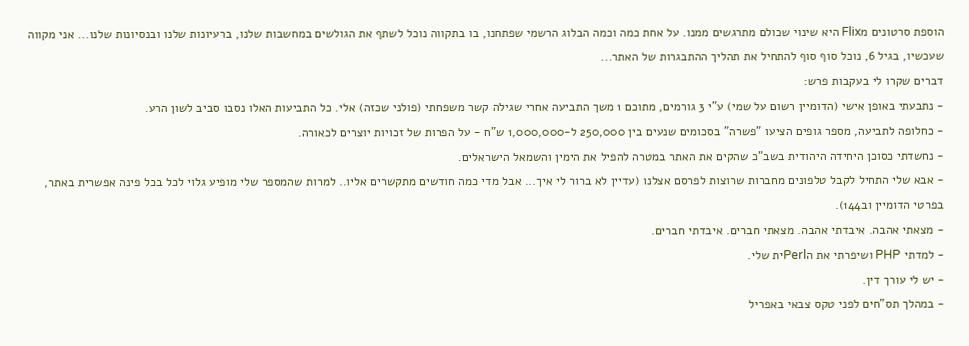הוספת סרטונים מFlix היא שינוי שכולם מתרגשים ממנו. על אחת כמה וכמה הבלוג הרשמי שפתחנו, בו בתקווה נוכל לשתף את הגולשים במחשבות שלנו, ברעיונות שלנו ובנסיונות שלנו... אני מקווה שעכשיו, בגיל 6, נוכל סוף סוף להתחיל את תהליך ההתבגרות של האתר...
דברים שקרו לי בעקבות פרש:
- נתבעתי באופן אישי (הדומיין רשום על שמי) ע"י 3 גורמים, מתוכם 1 משך התביעה אחרי שגילה קשר משפחתי (פולני שכזה) אלי. כל התביעות האלו נסבו סביב לשון הרע.
- כחלופה לתביעה, מספר גופים הציעו "פשרה" בסכומים שנעים בין 250,000 ל-1,000,000 ש"ח - על הפרות של זכויות יוצרים לכאורה.
- נחשדתי כסוכן היחידה היהודית בשב"כ שהקים את האתר במטרה להפיל את הימין והשמאל הישראלים.
- אבא שלי התחיל לקבל טלפונים מחברות שרוצות לפרסם אצלנו (עדיין לא ברור לי איך... אבל מדי כמה חודשים מתקשרים אליו.. למרות שהמספר שלי מופיע גלוי לכל בכל פינה אפשרית באתר, בפרטי הדומיין וב144).
- מצאתי אהבה. איבדתי אהבה. מצאתי חברים. איבדתי חברים.
- למדתי PHP ושיפרתי את הPerlית שלי.
- יש לי עורך דין.
- במהלך תס"חים לפני טקס צבאי באפריל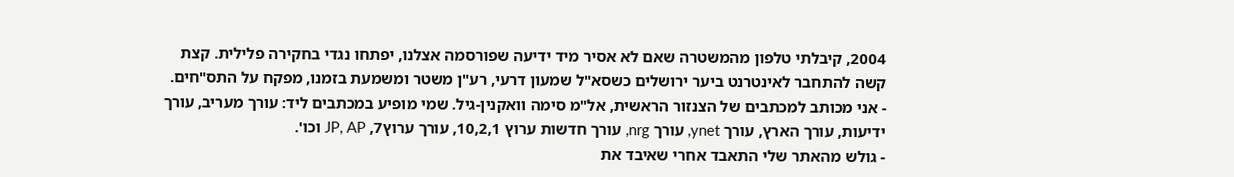2004, קיבלתי טלפון מהמשטרה שאם לא אסיר מיד ידיעה שפורסמה אצלנו, יפתחו נגדי בחקירה פלילית. קצת קשה להתחבר לאינטרנט ביער ירושלים כשסא"ל שמעון דרעי, רע"ן משטר ומשמעת בזמנו, מפקח על התס"חים.
- אני מכותב למכתבים של הצנזור הראשית, אל"מ סימה וואקנין-גיל. שמי מופיע במכתבים ליד: עורך מעריב, עורך ידיעות, עורך הארץ, עורך ynet, עורך nrg, עורך חדשות ערוץ 10,2,1, עורך ערוץ7, JP, AP וכו'.
- גולש מהאתר שלי התאבד אחרי שאיבד את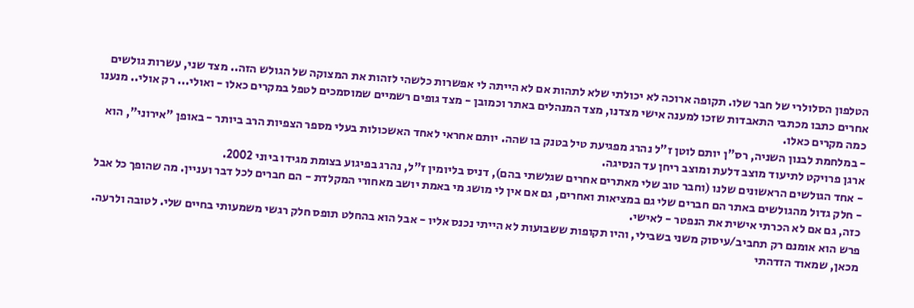הטלפון הסלולרי של חבר שלו. תקופה ארוכה לא יכולתי שלא לתהות אם לא הייתה לי אפשרות כלשהי לזהות את המצוקה של הגולש הזה.. מצד שני, עשרות גולשים אחרים כתבו מכתבי התאבדות שזכו למענה אישי מצדנו, מצד המנהלים באתר וכמובן - מצד גופים רשמיים שמוסמכים לטפל במקרים כאלו - ואולי... רק אולי.. מנענו כמה מקרים כאלו.
- במלחמת לבנון השניה, רס"ן יותם לוטן ז"ל נהרג מפגיעת טיל בטנק בו שהה. יותם אחראי לאחד האשכולות בעלי מספר הצפיות הרב ביותר - באופן "אירוני", הוא ארגן פרויקט לתיעוד מוצב דלעת ומוצב ריחן עד הנסיגה.
- אחד הגולשים הראשונים שלנו (וחבר טוב שלי מאתרים אחרים שגלשתי בהם), דניס בליומין ז"ל, נהרג בפיגוע בצומת מגידו ביוני 2002.
- חלק גדול מהגולשים באתר הם חברים שלי גם במציאות ואחרים, גם אם אין לי מושג מי באמת יושב מאחורי המקלדת - הם חברים לכל דבר ועניין. מה שהופך כל אבל כזה, גם אם לא הכרתי אישית את הנפטר - לאישי.
פרש הוא אומנם רק תחביב/עיסוק משני בשבילי, והיו תקופות ששבועות לא הייתי נכנס אליו - אבל הוא בהחלט תופס חלק רגשי משמעותי בחיים שלי. לטובה ולרעה. מכאן, שמאוד הזדהתי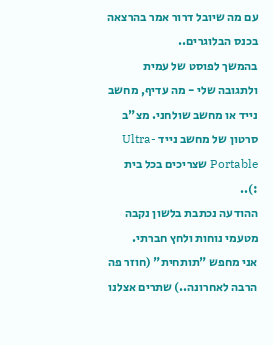עם מה שיובל דרור אמר בהרצאה בכנס הבלוגרים..
בהמשך לפוסט של עמית ולתגובה שלי - מה עדיף, מחשב נייד או מחשב שולחני. מצ"ב סרטון של מחשב נייד Ultra-Portable שצריכים בכל בית :)..
ההודעה נכתבת בלשון נקבה מטעמי נוחות ולחץ חברתי.
אני מחפש "תותחית" (חוזר פה הרבה לאחרונה..) שתרים אצלנו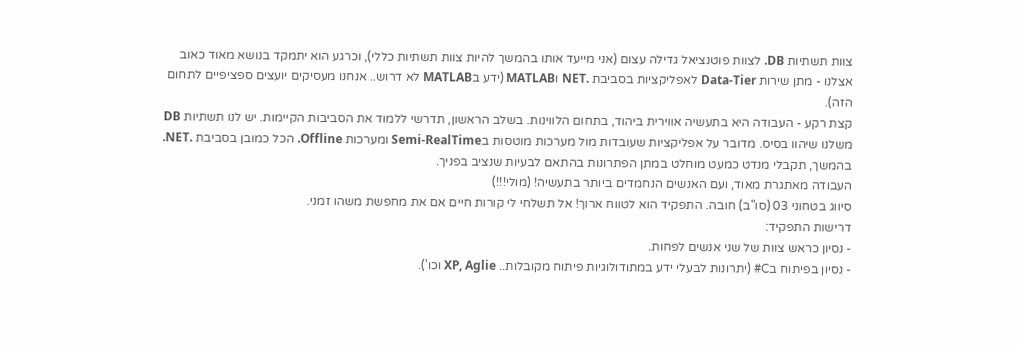צוות תשתיות DB. לצוות פוטנציאל גדילה עצום (אני מייעד אותו בהמשך להיות צוות תשתיות כללי), וכרגע הוא יתמקד בנושא מאוד כאוב אצלנו - מתן שירות Data-Tier לאפליקציות בסביבת .NET וMATLAB (ידע בMATLAB לא דרוש.. אנחנו מעסיקים יועצים ספציפיים לתחום הזה).
קצת רקע - העבודה היא בתעשיה אווירית ביהוד, בתחום הלווינות. בשלב הראשון, תדרשי ללמוד את הסביבות הקיימות. יש לנו תשתיות DB משלנו שיהוו בסיס. מדובר על אפליקציות שעובדות מול מערכות מוטסות בSemi-RealTime ומערכות Offline. הכל כמובן בסביבת .NET. בהמשך, תקבלי מנדט כמעט מוחלט במתן הפתרונות בהתאם לבעיות שנציב בפניך.
העבודה מאתגרת מאוד, ועם האנשים הנחמדים ביותר בתעשיה! (מולי!!!)
סיווג בטחוני 03 (סו"ב) חובה. התפקיד הוא לטווח ארוך! אל תשלחי לי קורות חיים אם את מחפשת משהו זמני.
דרישות התפקיד:
- נסיון כראש צוות של שני אנשים לפחות.
- נסיון בפיתוח בC# (יתרונות לבעלי ידע במתודולוגיות פיתוח מקובלות.. XP, Aglie וכו').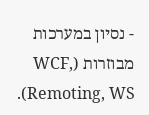- נסיון במערכות מבוזרות (WCF, Remoting, WS).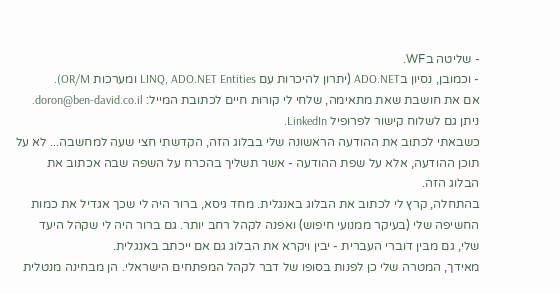- שליטה בWF.
- וכמובן, נסיון בADO.NET (יתרון להיכרות עם LINQ, ADO.NET Entities ומערכות OR/M).
אם את חושבת שאת מתאימה, שלחי לי קורות חיים לכתובת המייל: doron@ben-david.co.il. ניתן גם לשלוח קישור לפרופיל LinkedIn.
כשבאתי לכתוב את ההודעה הראשונה שלי בבלוג הזה, הקדשתי חצי שעה למחשבה... לא על תוכן ההודעה, אלא על שפת ההודעה - אשר תשליך בהכרח על השפה שבה אכתוב את הבלוג הזה.
בהתחלה, קרץ לי לכתוב את הבלוג באנגלית. מחד גיסא, ברור היה לי שכך אגדיל את כמות החשיפה שלי (בעיקר ממנועי חיפוש) ואפנה לקהל רחב יותר. גם ברור היה לי שקהל היעד שלי, גם מבּין דוברי העברית - יבין ויקרא את הבלוג גם אם ייכתב באנגלית.
מאידך, המטרה שלי כן לפנות בסופו של דבר לקהל המפתחים הישראלי. הן מבחינה מנטלית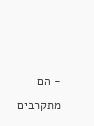- הם מתקרבים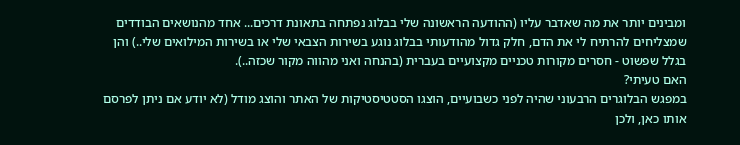ומבינים יותר את מה שאדבר עליו (ההודעה הראשונה שלי בבלוג נפתחה בתאונת דרכים... אחד מהנושאים הבודדים שמצליחים להרתיח לי את הדם, חלק גדול מהודעותי בבלוג נוגע בשירות הצבאי שלי או בשירות המילואים שלי..) והן בגלל שפשוט - חסרים מקורות טכניים מקצועיים בעברית (בהנחה ואני מהווה מקור שכזה..).
האם טעיתי?
במפגש הבלוגרים הרבעוני שהיה לפני כשבועיים, הוצגו הסטטיסטיקות של האתר והוצג מודל (לא יודע אם ניתן לפרסם אותו כאן, ולכן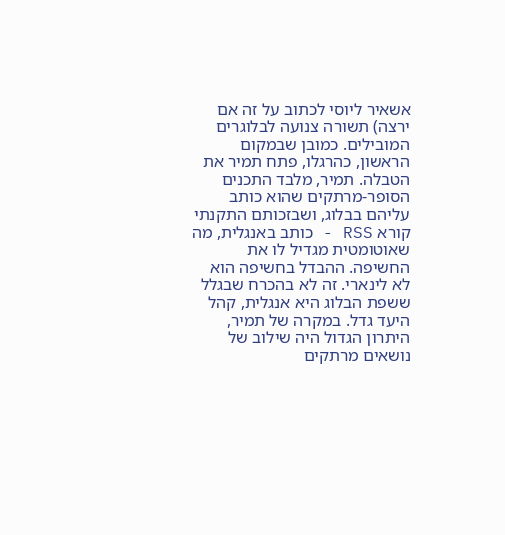אשאיר ליוסי לכתוב על זה אם ירצה) תשורה צנועה לבלוגרים המובילים. כמובן שבמקום הראשון, כהרגלו, פתח תמיר את הטבלה. תמיר, מלבד התכנים הסופר-מרתקים שהוא כותב עליהם בבלוג, ושבזכותם התקנתי קורא RSS - כותב באנגלית, מה שאוטומטית מגדיל לו את החשיפה. ההבדל בחשיפה הוא לא לינארי. זה לא בהכרח שבגלל ששפת הבלוג היא אנגלית, קהל היעד גדל. במקרה של תמיר, היתרון הגדול היה שילוב של נושאים מרתקים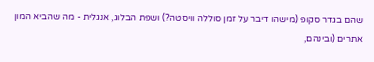שהם בגדר סקופ (מישהו דיבר על זמן סוללה וויסטה?) ושפת הבלוג, אנגלית - מה שהביא המון אתרים (ובינהם,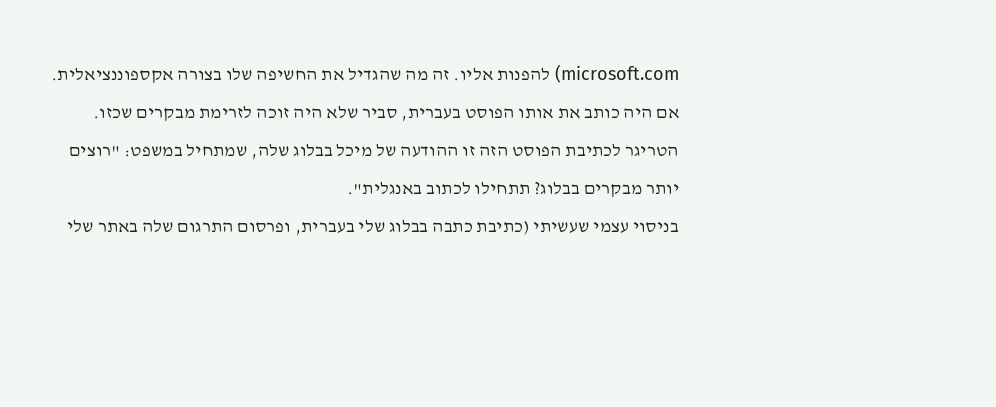microsoft.com) להפנות אליו. זה מה שהגדיל את החשיפה שלו בצורה אקספוננציאלית. אם היה כותב את אותו הפוסט בעברית, סביר שלא היה זוכה לזרימת מבקרים שכזו.
הטריגר לכתיבת הפוסט הזה זו ההודעה של מיכל בבלוג שלה, שמתחיל במשפט: "רוצים יותר מבקרים בבלוג? תתחילו לכתוב באנגלית".
בניסוי עצמי שעשיתי (כתיבת כתבה בבלוג שלי בעברית, ופרסום התרגום שלה באתר שלי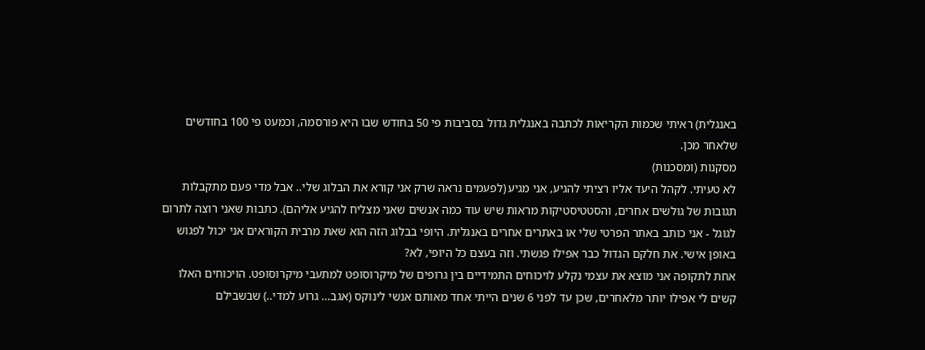באנגלית) ראיתי שכמות הקריאות לכתבה באנגלית גדול בסביבות פי 50 בחודש שבו היא פורסמה, וכמעט פי 100 בחודשים שלאחר מכן.
מסקנות (ומסכנות)
לא טעיתי. לקהל היעד אליו רציתי להגיע, אני מגיע (לפעמים נראה שרק אני קורא את הבלוג שלי.. אבל מדי פעם מתקבלות תגובות של גולשים אחרים, והסטטיסטיקות מראות שיש עוד כמה אנשים שאני מצליח להגיע אליהם). כתבות שאני רוצה לתרום לגוגל - אני כותב באתר הפרטי שלי או באתרים אחרים באנגלית. היופי בבלוג הזה הוא שאת מרבית הקוראים אני יכול לפגוש באופן אישי. את חלקם הגדול כבר אפילו פגשתי. וזה בעצם כל היופי, לא?
אחת לתקופה אני מוצא את עצמי נקלע לויכוחים התמידיים בין גרופים של מיקרוסופט למתעבי מיקרוסופט. הויכוחים האלו קשים לי אפילו יותר מלאחרים, שכן עד לפני 6 שנים הייתי אחד מאותם אנשי לינוקס (אגב... גרוע למדי..) שבשבילם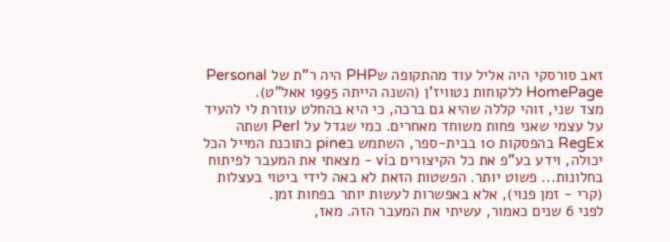זאב סורסקי היה אליל עוד מהתקופה שPHP היה ר"ת של Personal HomePage ללקוחות נטוויז'ן (השנה הייתה 1995 אאל"ט).
מצד שני, זוהי קללה שהיא גם ברכה, כי היא בהחלט עוזרת לי להעיד על עצמי שאני פחות משוחד מאחרים. כמי שגדל על Perl ושתה RegEx בהפסקות 10 בבית-ספר, השתמש בpine כתוכנת המייל הכל יכולה, וידע בע"פ את כל הקיצורים בvi - מצאתי את המעבר לפיתוח בחלונות... פשוט יותר. הפשטות הזאת לא באה לידי ביטוי בעצלות (קרי - זמן פנוי), אלא באפשרות לעשות יותר בפחות זמן.
לפני 6 שנים כאמור, עשיתי את המעבר הזה. מאז,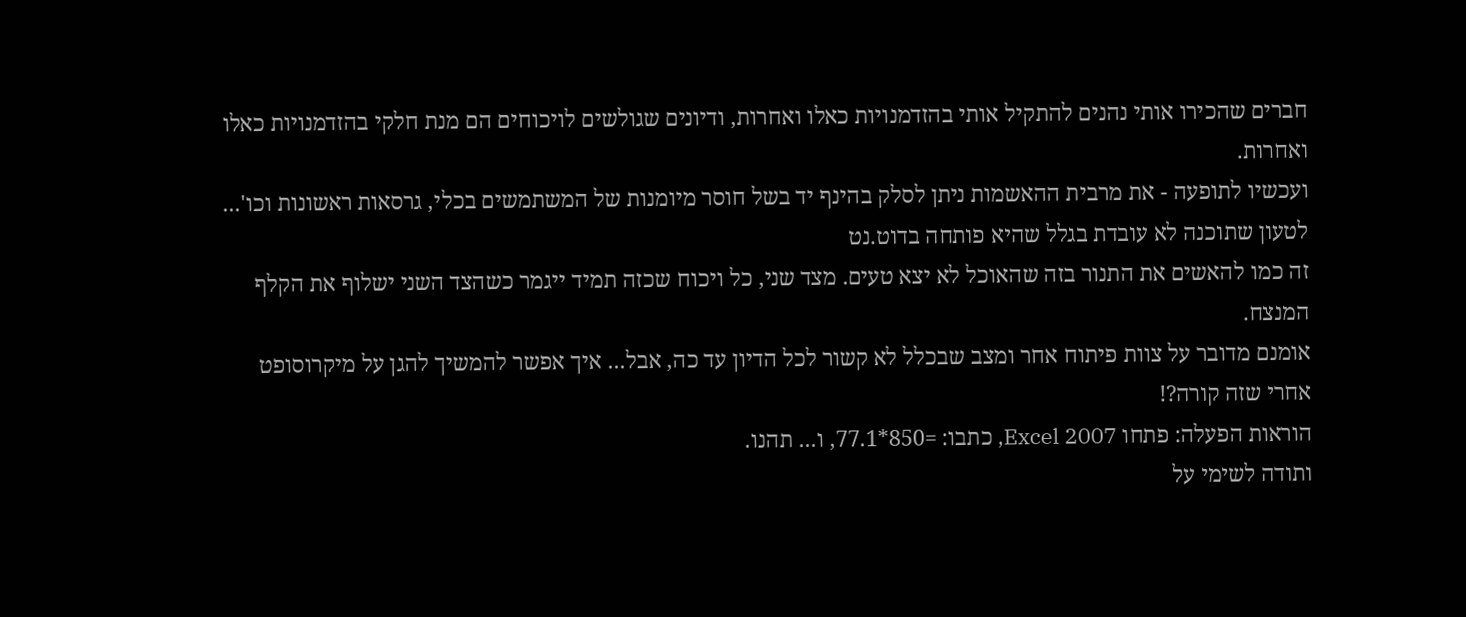חברים שהכירו אותי נהנים להתקיל אותי בהזדמנויות כאלו ואחרות, ודיונים שגולשים לויכוחים הם מנת חלקי בהזדמנויות כאלו ואחרות.
ועכשיו לתופעה - את מרבית ההאשמות ניתן לסלק בהינף יד בשל חוסר מיומנות של המשתמשים בכלי, גרסאות ראשונות וכו'... לטעון שתוכנה לא עובדת בגלל שהיא פותחה בדוט.נט
זה כמו להאשים את התנור בזה שהאוכל לא יצא טעים. מצד שני, כל ויכוח שכזה תמיד ייגמר כשהצד השני ישלוף את הקלף המנצח.
אומנם מדובר על צוות פיתוח אחר ומצב שבכלל לא קשור לכל הדיון עד כה, אבל... איך אפשר להמשיך להגן על מיקרוסופט אחרי שזה קורה?!
הוראות הפעלה: פתחו Excel 2007, כתבו: =850*77.1, ו... תהנו.
ותודה לשימי על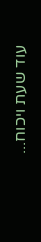עוד שעת ויכוח...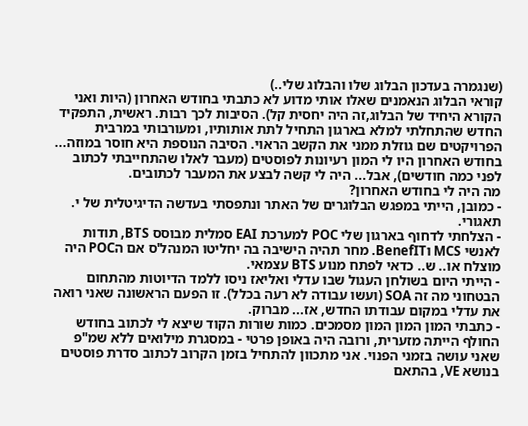(שנגמרה בעדכון הבלוג שלו והבלוג שלי..)
קוראי הבלוג הנאמנים שאלו אותי מדוע לא כתבתי בחודש האחרון (היות ואני הקורא היחיד של הבלוג,זה היה יחסית קל). הסיבות לכך רבות. ראשית, התפקיד החדש שהתחלתי למלא בארגון התחיל לתת אותותיו, ומעורבותי במרבית הפרויקטים שם גוזלת ממני את הקשב הראוי. הסיבה הנוספת היא חוסר במוזה... בחודש האחרון היו לי המון רעיונות לפוסטים (מעבר לאלו שהתחייבתי לכתוב לפני כמה חודשים), אבל... היה לי קשה לבצע את המעבר לכתובים.
מה היה לי בחודש האחרון?
- כמובן, הייתי במפגש הבלוגרים של האתר ונתפסתי בעדשה הדיגיטלית של י. תאגורי.
- הצלחתי לדחוף בארגון שלי POC למערכת EAI סמלית מבוסס BTS, תודות לאנשי MCS וBenefIT. מחר תהיה הישיבה בה יחליטו המנהל'ס אם הPOC היה מוצלח או.. ש.. כדאי לפתח מנוע BTS עצמאי.
- הייתי היום בשולחן העגול שבו עדלי ואליאז ניסו ללמד הדיוטות מהתחום הבטחוני מה זה SOA (ועשו עבודה לא רעה בכלל). זו הפעם הראשונה שאני רואה את עדלי במקום עבודתו החדש, אז... מברוק.
- כתבתי המון המון המון מסמכים. כמות שורות הקוד שיצא לי לכתוב בחודש החולף הייתה מזערית, ורובה היה באופן פרטי - במסגרת מילואים ללא שמ"פ שאני עושה בזמני הפנוי. אני מתכוון להתחיל בזמן הקרוב לכתוב סדרת פוסטים בנושא VE, בהתאם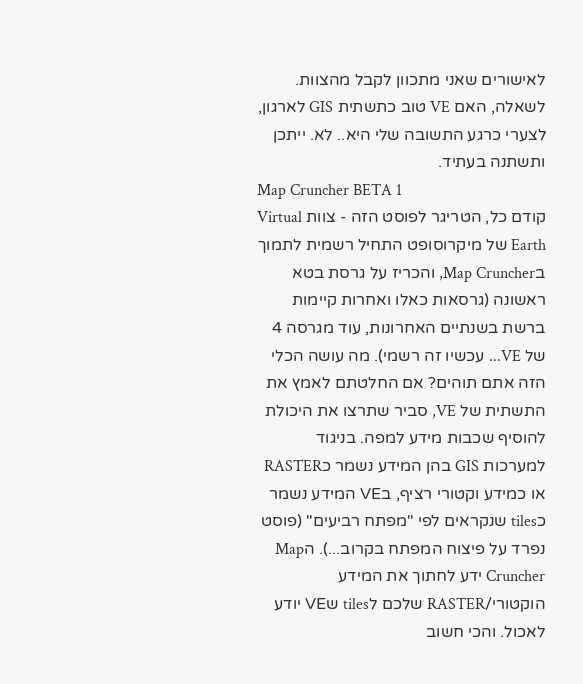לאישורים שאני מתכוון לקבל מהצוות. לשאלה, האם VE טוב כתשתית GIS לארגון, לצערי כרגע התשובה שלי היא.. לא. ייתכן ותשתנה בעתיד.
Map Cruncher BETA 1
קודם כל, הטריגר לפוסט הזה - צוות Virtual Earth של מיקרוסופט התחיל רשמית לתמוך בMap Cruncher, והכריז על גרסת בטא ראשונה (גרסאות כאלו ואחרות קיימות ברשת בשנתיים האחרונות, עוד מגרסה 4 של VE... עכשיו זה רשמי). מה עושה הכלי הזה אתם תוהים? אם החלטתם לאמץ את התשתית של VE, סביר שתרצו את היכולת להוסיף שכבות מידע למפה. בניגוד למערכות GIS בהן המידע נשמר כRASTER או כמידע וקטורי רציף, בVE המידע נשמר כtiles שנקראים לפי "מפתח רביעים" (פוסט נפרד על פיצוח המפתח בקרוב...). הMap Cruncher ידע לחתוך את המידע הוקטורי/RASTER שלכם לtiles שVE יודע לאכול. והכי חשוב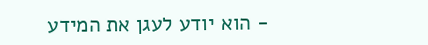- הוא יודע לעגן את המידע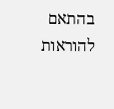בהתאם להוראות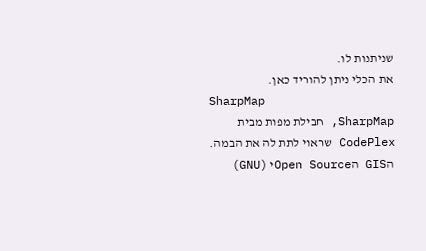שניתנות לו.
את הכלי ניתן להוריד כאן.
SharpMap
SharpMap, חבילת מפות מבית CodePlex שראוי לתת לה את הבמה. הGIS הOpen Sourceי (GNU)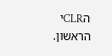הCLRי הראשון.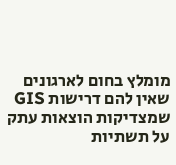מומלץ בחום לארגונים שאין להם דרישות GIS שמצדיקות הוצאות עתק על תשתיות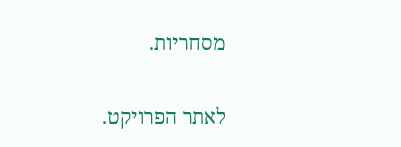מסחריות.

לאתר הפרויקט.